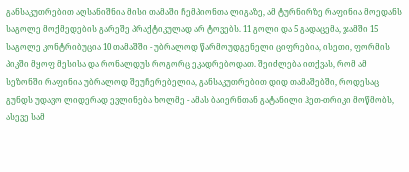განსაკუთრებით აღსანიშნია მისი თამაში ჩემპიონთა ლიგაზე, ამ ტურნირზე რაფინია მოედანს საგოლე მოქმედების გარეშე პრაქტიკულად არ ტოვებს. 11 გოლი და 5 გადაცემა, ჯამში 15 საგოლე კონტრიბუცია 10 თამაშში - უბრალოდ წარმოუდგენელი ციფრებია, ისეთი, ფორმის პიკში მყოფ მესისა და რონალდუს როგორც ეკადრებოდათ. შეიძლება ითქვას, რომ ამ სეზონში რაფინია უბრალოდ შეუჩერებელია, განსაკუთრებით დიდ თამაშებში, როდესაც გუნდს უდავო ლიდერად ევლინება ხოლმე - ამას ბაიერნთან გატანილი ჰეთ-თრიკი მოწმობს, ასევე სამ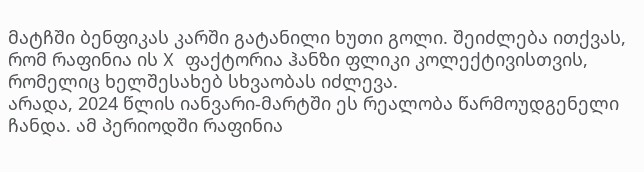მატჩში ბენფიკას კარში გატანილი ხუთი გოლი. შეიძლება ითქვას, რომ რაფინია ის X ფაქტორია ჰანზი ფლიკი კოლექტივისთვის, რომელიც ხელშესახებ სხვაობას იძლევა.
არადა, 2024 წლის იანვარი-მარტში ეს რეალობა წარმოუდგენელი ჩანდა. ამ პერიოდში რაფინია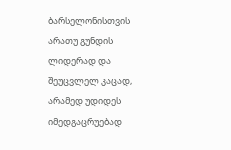ბარსელონისთვის არათუ გუნდის ლიდერად და შეუცვლელ კაცად, არამედ უდიდეს იმედგაცრუებად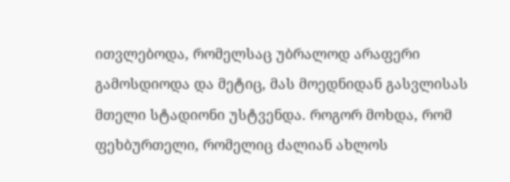ითვლებოდა, რომელსაც უბრალოდ არაფერი გამოსდიოდა და მეტიც, მას მოედნიდან გასვლისას მთელი სტადიონი უსტვენდა. როგორ მოხდა, რომ ფეხბურთელი, რომელიც ძალიან ახლოს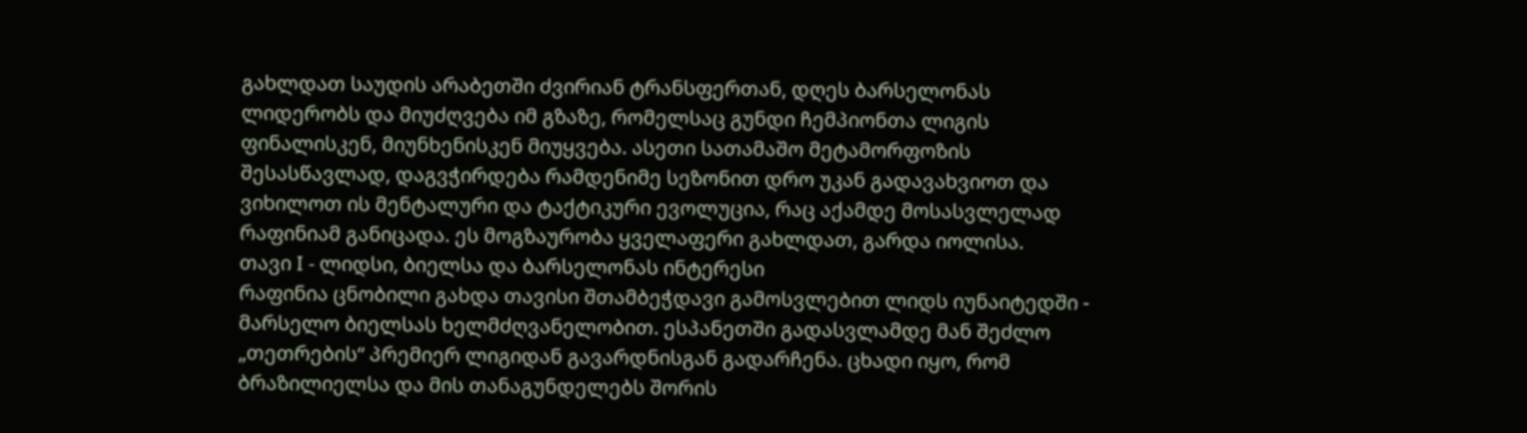გახლდათ საუდის არაბეთში ძვირიან ტრანსფერთან, დღეს ბარსელონას ლიდერობს და მიუძღვება იმ გზაზე, რომელსაც გუნდი ჩემპიონთა ლიგის ფინალისკენ, მიუნხენისკენ მიუყვება. ასეთი სათამაშო მეტამორფოზის შესასწავლად, დაგვჭირდება რამდენიმე სეზონით დრო უკან გადავახვიოთ და ვიხილოთ ის მენტალური და ტაქტიკური ევოლუცია, რაც აქამდე მოსასვლელად რაფინიამ განიცადა. ეს მოგზაურობა ყველაფერი გახლდათ, გარდა იოლისა.
თავი I - ლიდსი, ბიელსა და ბარსელონას ინტერესი
რაფინია ცნობილი გახდა თავისი შთამბეჭდავი გამოსვლებით ლიდს იუნაიტედში - მარსელო ბიელსას ხელმძღვანელობით. ესპანეთში გადასვლამდე მან შეძლო „თეთრების“ პრემიერ ლიგიდან გავარდნისგან გადარჩენა. ცხადი იყო, რომ ბრაზილიელსა და მის თანაგუნდელებს შორის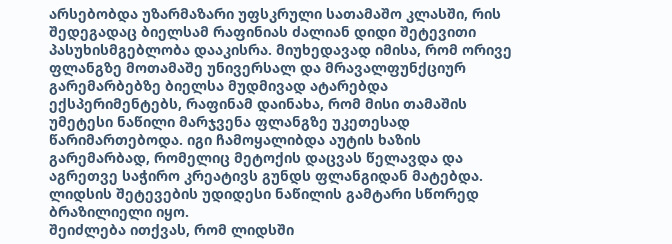არსებობდა უზარმაზარი უფსკრული სათამაშო კლასში, რის შედეგადაც ბიელსამ რაფინიას ძალიან დიდი შეტევითი პასუხისმგებლობა დააკისრა. მიუხედავად იმისა, რომ ორივე ფლანგზე მოთამაშე უნივერსალ და მრავალფუნქციურ გარემარბებზე ბიელსა მუდმივად ატარებდა ექსპერიმენტებს, რაფინამ დაინახა, რომ მისი თამაშის უმეტესი ნაწილი მარჯვენა ფლანგზე უკეთესად წარიმართებოდა. იგი ჩამოყალიბდა აუტის ხაზის გარემარბად, რომელიც მეტოქის დაცვას წელავდა და აგრეთვე საჭირო კრეატივს გუნდს ფლანგიდან მატებდა. ლიდსის შეტევების უდიდესი ნაწილის გამტარი სწორედ ბრაზილიელი იყო.
შეიძლება ითქვას, რომ ლიდსში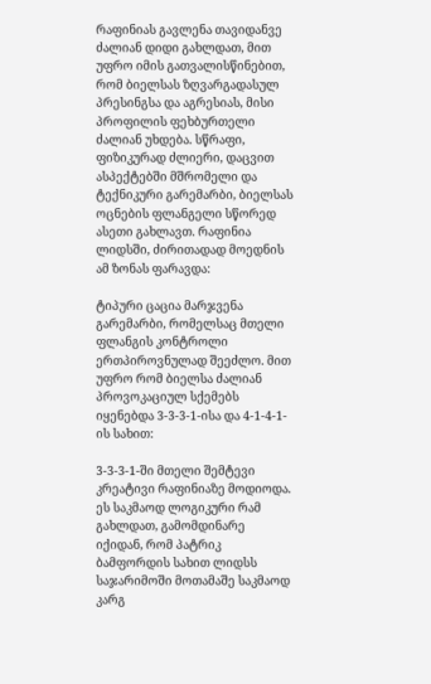რაფინიას გავლენა თავიდანვე ძალიან დიდი გახლდათ, მით უფრო იმის გათვალისწინებით, რომ ბიელსას ზღვარგადასულ პრესინგსა და აგრესიას, მისი პროფილის ფეხბურთელი ძალიან უხდება. სწრაფი, ფიზიკურად ძლიერი, დაცვით ასპექტებში მშრომელი და ტექნიკური გარემარბი, ბიელსას ოცნების ფლანგელი სწორედ ასეთი გახლავთ. რაფინია ლიდსში, ძირითადად მოედნის ამ ზონას ფარავდა:

ტიპური ცაცია მარჯვენა გარემარბი, რომელსაც მთელი ფლანგის კონტროლი ერთპიროვნულად შეეძლო. მით უფრო რომ ბიელსა ძალიან პროვოკაციულ სქემებს იყენებდა 3-3-3-1-ისა და 4-1-4-1-ის სახით:

3-3-3-1-ში მთელი შემტევი კრეატივი რაფინიაზე მოდიოდა. ეს საკმაოდ ლოგიკური რამ გახლდათ, გამომდინარე იქიდან, რომ პატრიკ ბამფორდის სახით ლიდსს საჯარიმოში მოთამაშე საკმაოდ კარგ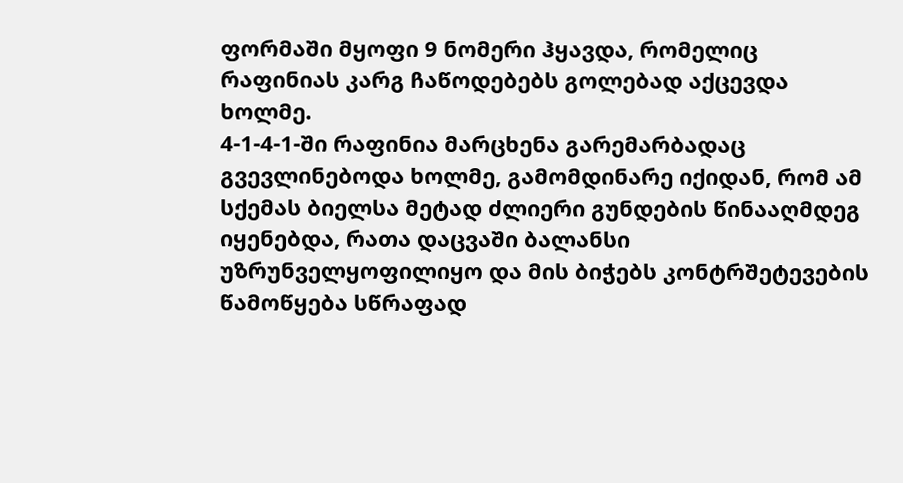ფორმაში მყოფი 9 ნომერი ჰყავდა, რომელიც რაფინიას კარგ ჩაწოდებებს გოლებად აქცევდა ხოლმე.
4-1-4-1-ში რაფინია მარცხენა გარემარბადაც გვევლინებოდა ხოლმე, გამომდინარე იქიდან, რომ ამ სქემას ბიელსა მეტად ძლიერი გუნდების წინააღმდეგ იყენებდა, რათა დაცვაში ბალანსი უზრუნველყოფილიყო და მის ბიჭებს კონტრშეტევების წამოწყება სწრაფად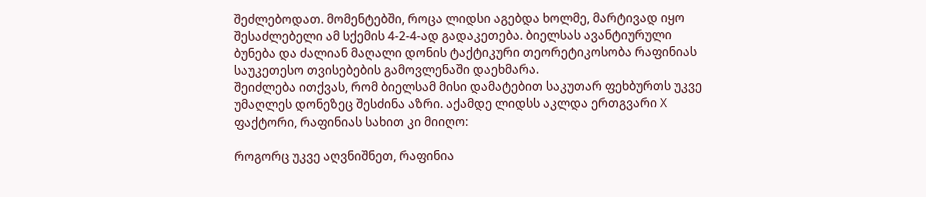შეძლებოდათ. მომენტებში, როცა ლიდსი აგებდა ხოლმე, მარტივად იყო შესაძლებელი ამ სქემის 4-2-4-ად გადაკეთება. ბიელსას ავანტიურული ბუნება და ძალიან მაღალი დონის ტაქტიკური თეორეტიკოსობა რაფინიას საუკეთესო თვისებების გამოვლენაში დაეხმარა.
შეიძლება ითქვას, რომ ბიელსამ მისი დამატებით საკუთარ ფეხბურთს უკვე უმაღლეს დონეზეც შესძინა აზრი. აქამდე ლიდსს აკლდა ერთგვარი X ფაქტორი, რაფინიას სახით კი მიიღო:

როგორც უკვე აღვნიშნეთ, რაფინია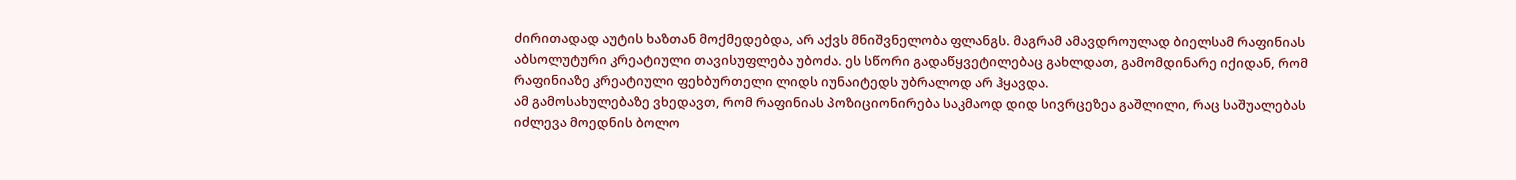ძირითადად აუტის ხაზთან მოქმედებდა, არ აქვს მნიშვნელობა ფლანგს. მაგრამ ამავდროულად ბიელსამ რაფინიას აბსოლუტური კრეატიული თავისუფლება უბოძა. ეს სწორი გადაწყვეტილებაც გახლდათ, გამომდინარე იქიდან, რომ რაფინიაზე კრეატიული ფეხბურთელი ლიდს იუნაიტედს უბრალოდ არ ჰყავდა.
ამ გამოსახულებაზე ვხედავთ, რომ რაფინიას პოზიციონირება საკმაოდ დიდ სივრცეზეა გაშლილი, რაც საშუალებას იძლევა მოედნის ბოლო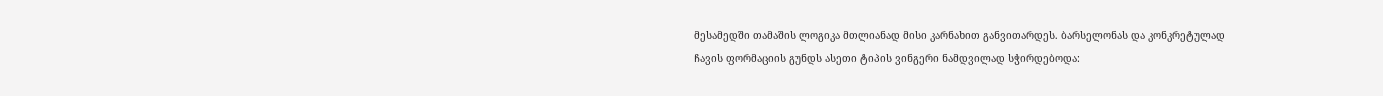მესამედში თამაშის ლოგიკა მთლიანად მისი კარნახით განვითარდეს. ბარსელონას და კონკრეტულად ჩავის ფორმაციის გუნდს ასეთი ტიპის ვინგერი ნამდვილად სჭირდებოდა: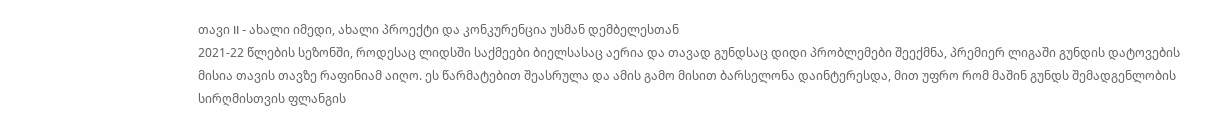თავი II - ახალი იმედი, ახალი პროექტი და კონკურენცია უსმან დემბელესთან
2021-22 წლების სეზონში, როდესაც ლიდსში საქმეები ბიელსასაც აერია და თავად გუნდსაც დიდი პრობლემები შეექმნა, პრემიერ ლიგაში გუნდის დატოვების მისია თავის თავზე რაფინიამ აიღო. ეს წარმატებით შეასრულა და ამის გამო მისით ბარსელონა დაინტერესდა, მით უფრო რომ მაშინ გუნდს შემადგენლობის სირღმისთვის ფლანგის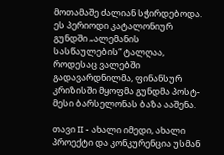მოთამაშე ძალიან სჭირდებოდა. ეს პერიოდი კატალონიურ გუნდში „ალემანის სასწაულების“ ტალღაა, როდესაც ვალებში გადავარდნილმა, ფინანსურ კრიზისში მყოფმა გუნდმა პოსტ-მესი ბარსელონას ბაზა ააშენა.

თავი II - ახალი იმედი, ახალი პროექტი და კონკურენცია უსმან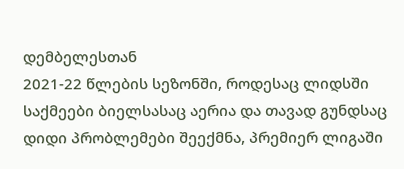დემბელესთან
2021-22 წლების სეზონში, როდესაც ლიდსში საქმეები ბიელსასაც აერია და თავად გუნდსაც დიდი პრობლემები შეექმნა, პრემიერ ლიგაში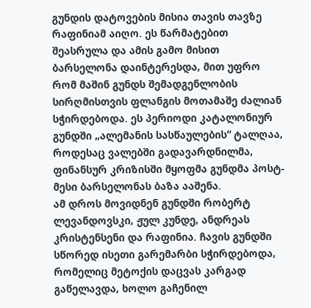გუნდის დატოვების მისია თავის თავზე რაფინიამ აიღო. ეს წარმატებით შეასრულა და ამის გამო მისით ბარსელონა დაინტერესდა, მით უფრო რომ მაშინ გუნდს შემადგენლობის სირღმისთვის ფლანგის მოთამაშე ძალიან სჭირდებოდა. ეს პერიოდი კატალონიურ გუნდში „ალემანის სასწაულების“ ტალღაა, როდესაც ვალებში გადავარდნილმა, ფინანსურ კრიზისში მყოფმა გუნდმა პოსტ-მესი ბარსელონას ბაზა ააშენა.
ამ დროს მოვიდნენ გუნდში რობერტ ლევანდოვსკი, ჟულ კუნდე, ანდრეას კრისტენსენი და რაფინია. ჩავის გუნდში სწორედ ისეთი გარემარბი სჭირდებოდა, რომელიც მეტოქის დაცვას კარგად გაწელავდა, ხოლო გაჩენილ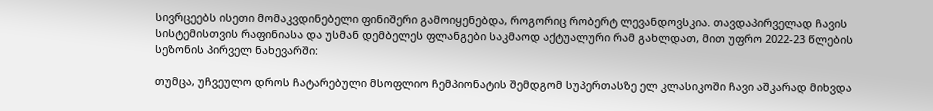სივრცეებს ისეთი მომაკვდინებელი ფინიშერი გამოიყენებდა, როგორიც რობერტ ლევანდოვსკია. თავდაპირველად ჩავის სისტემისთვის რაფინიასა და უსმან დემბელეს ფლანგები საკმაოდ აქტუალური რამ გახლდათ, მით უფრო 2022-23 წლების სეზონის პირველ ნახევარში:

თუმცა, უჩვეულო დროს ჩატარებული მსოფლიო ჩემპიონატის შემდგომ სუპერთასზე ელ კლასიკოში ჩავი აშკარად მიხვდა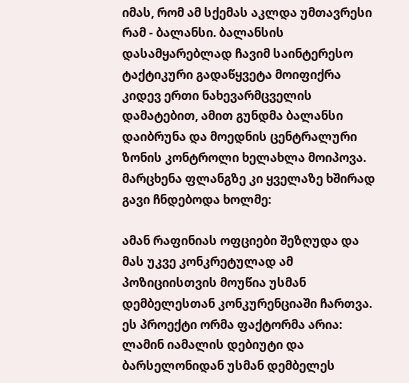იმას, რომ ამ სქემას აკლდა უმთავრესი რამ - ბალანსი. ბალანსის დასამყარებლად ჩავიმ საინტერესო ტაქტიკური გადაწყვეტა მოიფიქრა კიდევ ერთი ნახევარმცველის დამატებით, ამით გუნდმა ბალანსი დაიბრუნა და მოედნის ცენტრალური ზონის კონტროლი ხელახლა მოიპოვა. მარცხენა ფლანგზე კი ყველაზე ხშირად გავი ჩნდებოდა ხოლმე:

ამან რაფინიას ოფციები შეზღუდა და მას უკვე კონკრეტულად ამ პოზიციისთვის მოუწია უსმან დემბელესთან კონკურენციაში ჩართვა. ეს პროექტი ორმა ფაქტორმა არია: ლამინ იამალის დებიუტი და ბარსელონიდან უსმან დემბელეს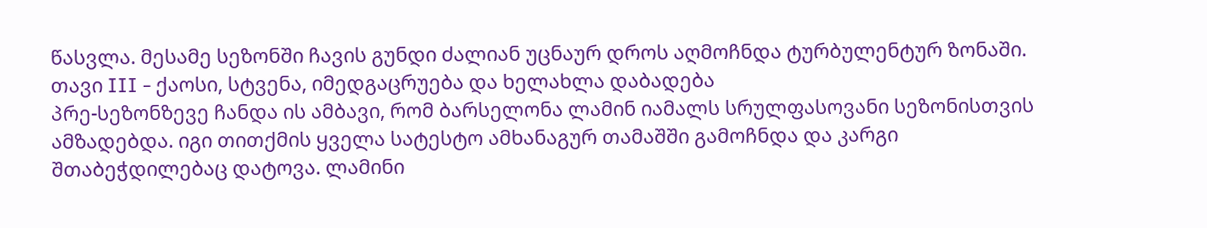წასვლა. მესამე სეზონში ჩავის გუნდი ძალიან უცნაურ დროს აღმოჩნდა ტურბულენტურ ზონაში.
თავი III - ქაოსი, სტვენა, იმედგაცრუება და ხელახლა დაბადება
პრე-სეზონზევე ჩანდა ის ამბავი, რომ ბარსელონა ლამინ იამალს სრულფასოვანი სეზონისთვის ამზადებდა. იგი თითქმის ყველა სატესტო ამხანაგურ თამაშში გამოჩნდა და კარგი შთაბეჭდილებაც დატოვა. ლამინი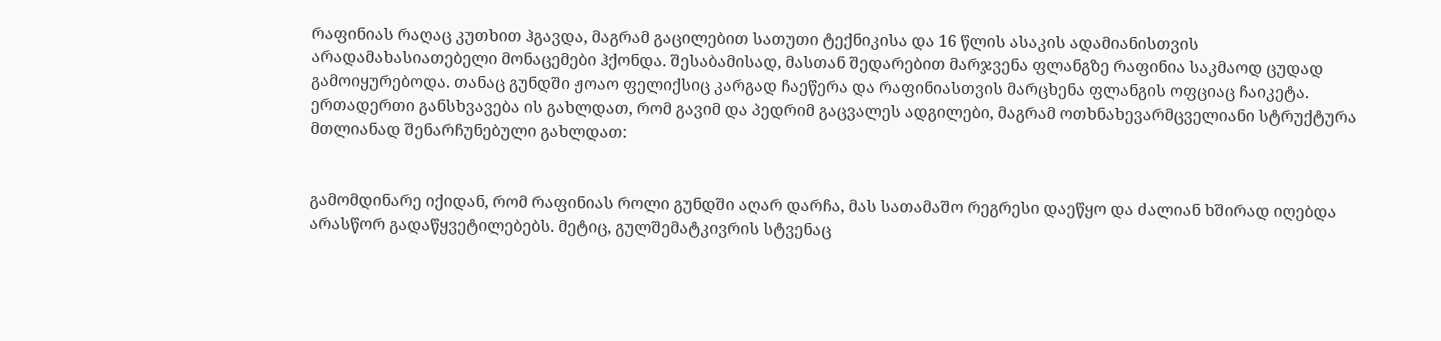რაფინიას რაღაც კუთხით ჰგავდა, მაგრამ გაცილებით სათუთი ტექნიკისა და 16 წლის ასაკის ადამიანისთვის არადამახასიათებელი მონაცემები ჰქონდა. შესაბამისად, მასთან შედარებით მარჯვენა ფლანგზე რაფინია საკმაოდ ცუდად გამოიყურებოდა. თანაც გუნდში ჟოაო ფელიქსიც კარგად ჩაეწერა და რაფინიასთვის მარცხენა ფლანგის ოფციაც ჩაიკეტა. ერთადერთი განსხვავება ის გახლდათ, რომ გავიმ და პედრიმ გაცვალეს ადგილები, მაგრამ ოთხნახევარმცველიანი სტრუქტურა მთლიანად შენარჩუნებული გახლდათ:


გამომდინარე იქიდან, რომ რაფინიას როლი გუნდში აღარ დარჩა, მას სათამაშო რეგრესი დაეწყო და ძალიან ხშირად იღებდა არასწორ გადაწყვეტილებებს. მეტიც, გულშემატკივრის სტვენაც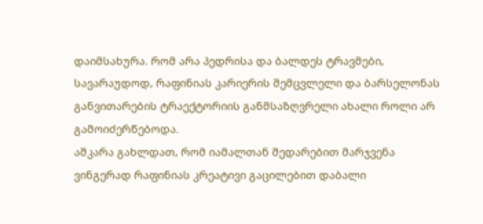დაიმსახურა. რომ არა პედრისა და ბალდეს ტრავმები, სავარაუდოდ, რაფინიას კარიერის შემცვლელი და ბარსელონას განვითარების ტრაექტორიის განმსაზღვრელი ახალი როლი არ გამოიძერწებოდა.
აშკარა გახლდათ, რომ იამალთან შედარებით მარჯვენა ვინგერად რაფინიას კრეატივი გაცილებით დაბალი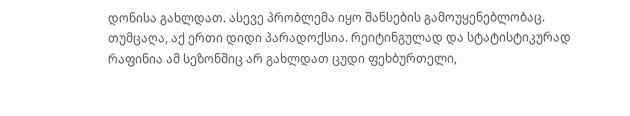დონისა გახლდათ. ასევე პრობლემა იყო შანსების გამოუყენებლობაც. თუმცაღა, აქ ერთი დიდი პარადოქსია. რეიტინგულად და სტატისტიკურად რაფინია ამ სეზონშიც არ გახლდათ ცუდი ფეხბურთელი,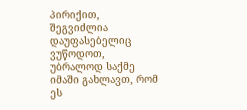პირიქით, შეგვიძლია დაუფასებელიც ვუწოდოთ, უბრალოდ საქმე იმაში გახლავთ, რომ ეს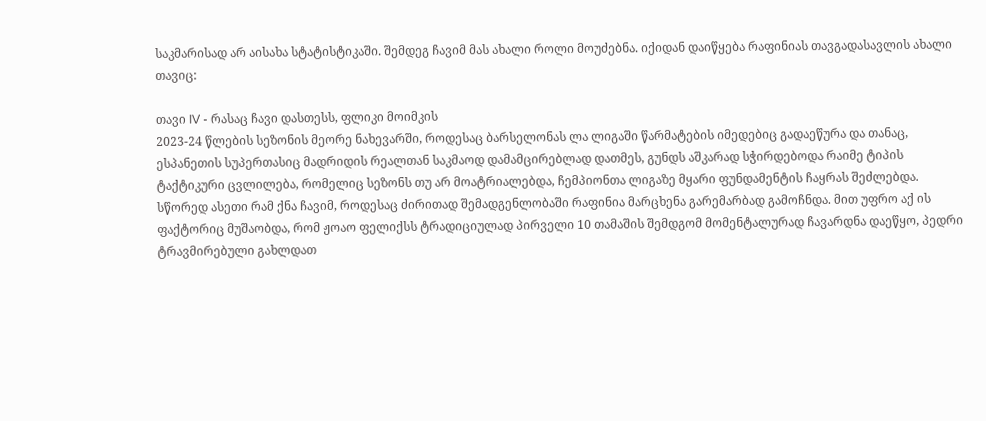საკმარისად არ აისახა სტატისტიკაში. შემდეგ ჩავიმ მას ახალი როლი მოუძებნა. იქიდან დაიწყება რაფინიას თავგადასავლის ახალი თავიც:

თავი IV - რასაც ჩავი დასთესს, ფლიკი მოიმკის
2023-24 წლების სეზონის მეორე ნახევარში, როდესაც ბარსელონას ლა ლიგაში წარმატების იმედებიც გადაეწურა და თანაც, ესპანეთის სუპერთასიც მადრიდის რეალთან საკმაოდ დამამცირებლად დათმეს, გუნდს აშკარად სჭირდებოდა რაიმე ტიპის ტაქტიკური ცვლილება, რომელიც სეზონს თუ არ მოატრიალებდა, ჩემპიონთა ლიგაზე მყარი ფუნდამენტის ჩაყრას შეძლებდა. სწორედ ასეთი რამ ქნა ჩავიმ, როდესაც ძირითად შემადგენლობაში რაფინია მარცხენა გარემარბად გამოჩნდა. მით უფრო აქ ის ფაქტორიც მუშაობდა, რომ ჟოაო ფელიქსს ტრადიციულად პირველი 10 თამაშის შემდგომ მომენტალურად ჩავარდნა დაეწყო, პედრი ტრავმირებული გახლდათ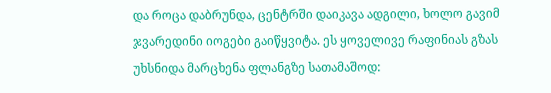და როცა დაბრუნდა, ცენტრში დაიკავა ადგილი, ხოლო გავიმ ჯვარედინი იოგები გაიწყვიტა. ეს ყოველივე რაფინიას გზას უხსნიდა მარცხენა ფლანგზე სათამაშოდ: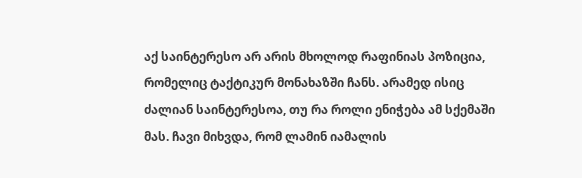აქ საინტერესო არ არის მხოლოდ რაფინიას პოზიცია, რომელიც ტაქტიკურ მონახაზში ჩანს. არამედ ისიც ძალიან საინტერესოა, თუ რა როლი ენიჭება ამ სქემაში მას. ჩავი მიხვდა, რომ ლამინ იამალის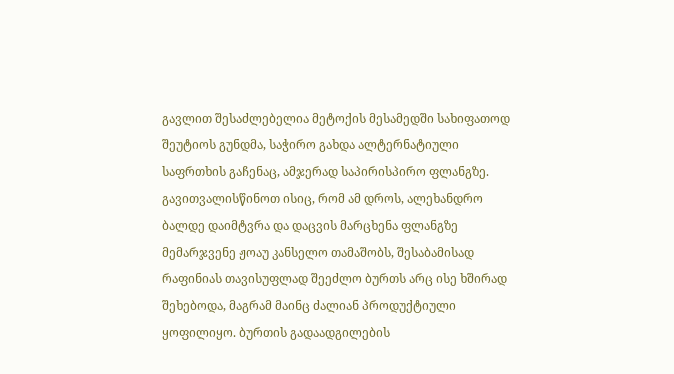გავლით შესაძლებელია მეტოქის მესამედში სახიფათოდ შეუტიოს გუნდმა, საჭირო გახდა ალტერნატიული საფრთხის გაჩენაც, ამჯერად საპირისპირო ფლანგზე. გავითვალისწინოთ ისიც, რომ ამ დროს, ალეხანდრო ბალდე დაიმტვრა და დაცვის მარცხენა ფლანგზე მემარჯვენე ჟოაუ კანსელო თამაშობს, შესაბამისად რაფინიას თავისუფლად შეეძლო ბურთს არც ისე ხშირად შეხებოდა, მაგრამ მაინც ძალიან პროდუქტიული ყოფილიყო. ბურთის გადაადგილების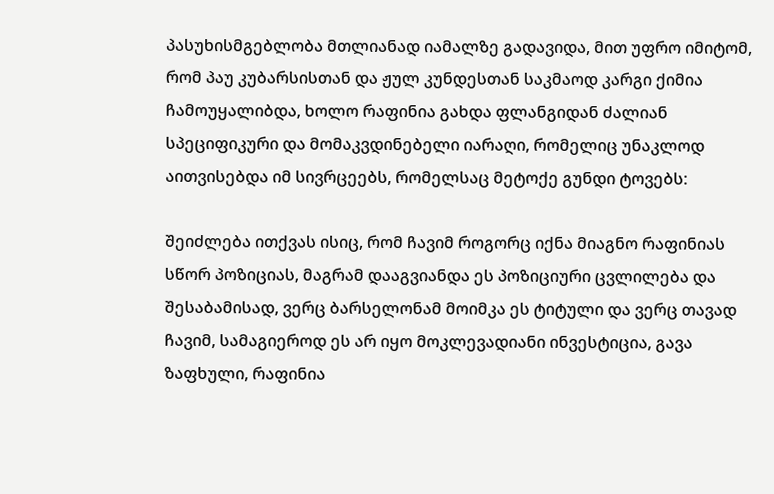პასუხისმგებლობა მთლიანად იამალზე გადავიდა, მით უფრო იმიტომ, რომ პაუ კუბარსისთან და ჟულ კუნდესთან საკმაოდ კარგი ქიმია ჩამოუყალიბდა, ხოლო რაფინია გახდა ფლანგიდან ძალიან სპეციფიკური და მომაკვდინებელი იარაღი, რომელიც უნაკლოდ აითვისებდა იმ სივრცეებს, რომელსაც მეტოქე გუნდი ტოვებს:

შეიძლება ითქვას ისიც, რომ ჩავიმ როგორც იქნა მიაგნო რაფინიას სწორ პოზიციას, მაგრამ დააგვიანდა ეს პოზიციური ცვლილება და შესაბამისად, ვერც ბარსელონამ მოიმკა ეს ტიტული და ვერც თავად ჩავიმ, სამაგიეროდ ეს არ იყო მოკლევადიანი ინვესტიცია, გავა ზაფხული, რაფინია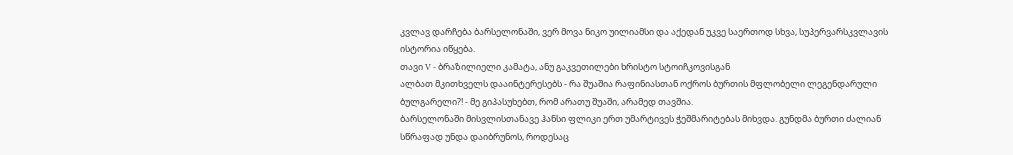კვლავ დარჩება ბარსელონაში, ვერ მოვა ნიკო უილიამსი და აქედან უკვე საერთოდ სხვა, სუპერვარსკვლავის ისტორია იწყება.
თავი V - ბრაზილიელი კამატა, ანუ გაკვეთილები ხრისტო სტოიჩკოვისგან
ალბათ მკითხველს დააინტერესებს - რა შუაშია რაფინიასთან ოქროს ბურთის მფლობელი ლეგენდარული ბულგარელი?! - მე გიპასუხებთ, რომ არათუ შუაში, არამედ თავშია.
ბარსელონაში მისვლისთანავე ჰანსი ფლიკი ერთ უმარტივეს ჭეშმარიტებას მიხვდა. გუნდმა ბურთი ძალიან სწრაფად უნდა დაიბრუნოს, როდესაც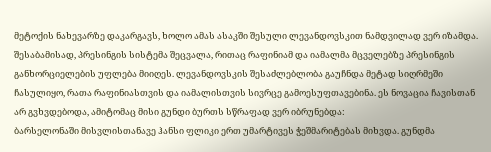მეტოქის ნახევარზე დაკარგავს, ხოლო ამას ასაკში შესული ლევანდოვსკით ნამდვილად ვერ იზამდა. შესაბამისად, პრესინგის სისტემა შეცვალა, რითაც რაფინიამ და იამალმა მცველებზე პრესინგის განხორციელების უფლება მიიღეს. ლევანდოვსკის შესაძლებლობა გაუჩნდა მეტად სიღრმეში ჩასულიყო, რათა რაფინიასთვის და იამალისთვის სივრცე გამოესუფთავებინა. ეს ნოვაცია ჩავისთან არ გვხვდებოდა, ამიტომაც მისი გუნდი ბურთს სწრაფად ვერ იბრუნებდა:
ბარსელონაში მისვლისთანავე ჰანსი ფლიკი ერთ უმარტივეს ჭეშმარიტებას მიხვდა. გუნდმა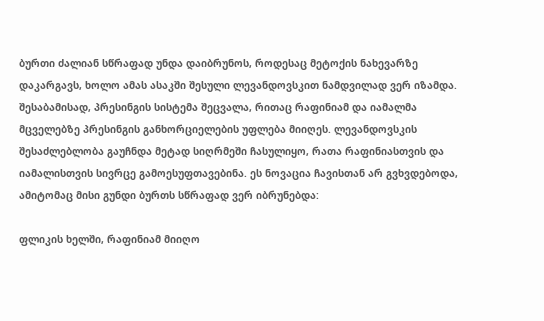ბურთი ძალიან სწრაფად უნდა დაიბრუნოს, როდესაც მეტოქის ნახევარზე დაკარგავს, ხოლო ამას ასაკში შესული ლევანდოვსკით ნამდვილად ვერ იზამდა. შესაბამისად, პრესინგის სისტემა შეცვალა, რითაც რაფინიამ და იამალმა მცველებზე პრესინგის განხორციელების უფლება მიიღეს. ლევანდოვსკის შესაძლებლობა გაუჩნდა მეტად სიღრმეში ჩასულიყო, რათა რაფინიასთვის და იამალისთვის სივრცე გამოესუფთავებინა. ეს ნოვაცია ჩავისთან არ გვხვდებოდა, ამიტომაც მისი გუნდი ბურთს სწრაფად ვერ იბრუნებდა:

ფლიკის ხელში, რაფინიამ მიიღო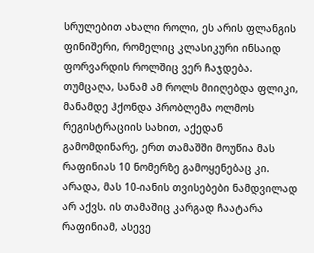სრულებით ახალი როლი, ეს არის ფლანგის ფინიშერი, რომელიც კლასიკური ინსაიდ ფორვარდის როლშიც ვერ ჩაჯდება. თუმცაღა, სანამ ამ როლს მიიღებდა ფლიკი, მანამდე ჰქონდა პრობლემა ოლმოს რეგისტრაციის სახით, აქედან გამომდინარე, ერთ თამაშში მოუწია მას რაფინიას 10 ნომერზე გამოყენებაც კი. არადა, მას 10-იანის თვისებები ნამდვილად არ აქვს. ის თამაშიც კარგად ჩაატარა რაფინიამ, ასევე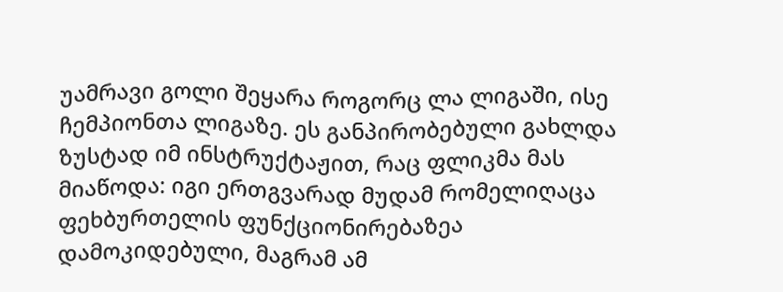უამრავი გოლი შეყარა როგორც ლა ლიგაში, ისე ჩემპიონთა ლიგაზე. ეს განპირობებული გახლდა ზუსტად იმ ინსტრუქტაჟით, რაც ფლიკმა მას მიაწოდა: იგი ერთგვარად მუდამ რომელიღაცა ფეხბურთელის ფუნქციონირებაზეა დამოკიდებული, მაგრამ ამ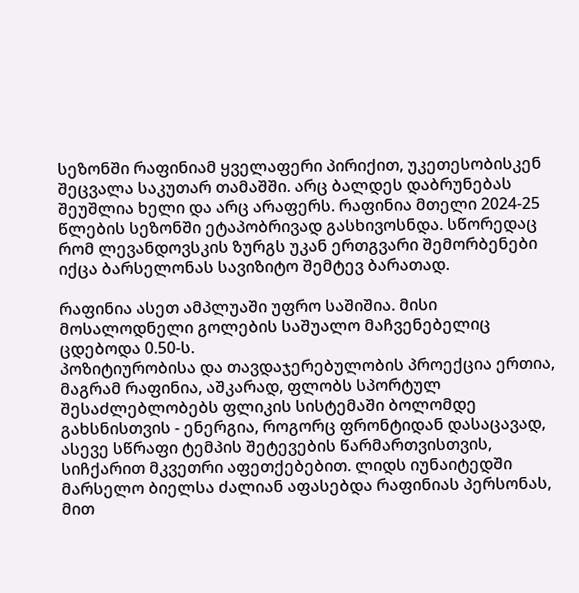სეზონში რაფინიამ ყველაფერი პირიქით, უკეთესობისკენ შეცვალა საკუთარ თამაშში. არც ბალდეს დაბრუნებას შეუშლია ხელი და არც არაფერს. რაფინია მთელი 2024-25 წლების სეზონში ეტაპობრივად გასხივოსნდა. სწორედაც რომ ლევანდოვსკის ზურგს უკან ერთგვარი შემორბენები იქცა ბარსელონას სავიზიტო შემტევ ბარათად.

რაფინია ასეთ ამპლუაში უფრო საშიშია. მისი მოსალოდნელი გოლების საშუალო მაჩვენებელიც ცდებოდა 0.50-ს.
პოზიტიურობისა და თავდაჯერებულობის პროექცია ერთია, მაგრამ რაფინია, აშკარად, ფლობს სპორტულ შესაძლებლობებს ფლიკის სისტემაში ბოლომდე გახსნისთვის - ენერგია, როგორც ფრონტიდან დასაცავად, ასევე სწრაფი ტემპის შეტევების წარმართვისთვის, სიჩქარით მკვეთრი აფეთქებებით. ლიდს იუნაიტედში მარსელო ბიელსა ძალიან აფასებდა რაფინიას პერსონას, მით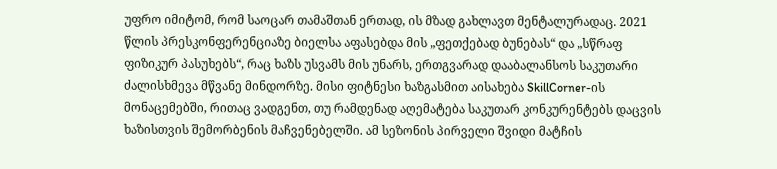უფრო იმიტომ, რომ საოცარ თამაშთან ერთად, ის მზად გახლავთ მენტალურადაც. 2021 წლის პრესკონფერენციაზე ბიელსა აფასებდა მის „ფეთქებად ბუნებას“ და „სწრაფ ფიზიკურ პასუხებს“, რაც ხაზს უსვამს მის უნარს, ერთგვარად დააბალანსოს საკუთარი ძალისხმევა მწვანე მინდორზე. მისი ფიტნესი ხაზგასმით აისახება SkillCorner-ის მონაცემებში, რითაც ვადგენთ, თუ რამდენად აღემატება საკუთარ კონკურენტებს დაცვის ხაზისთვის შემორბენის მაჩვენებელში. ამ სეზონის პირველი შვიდი მატჩის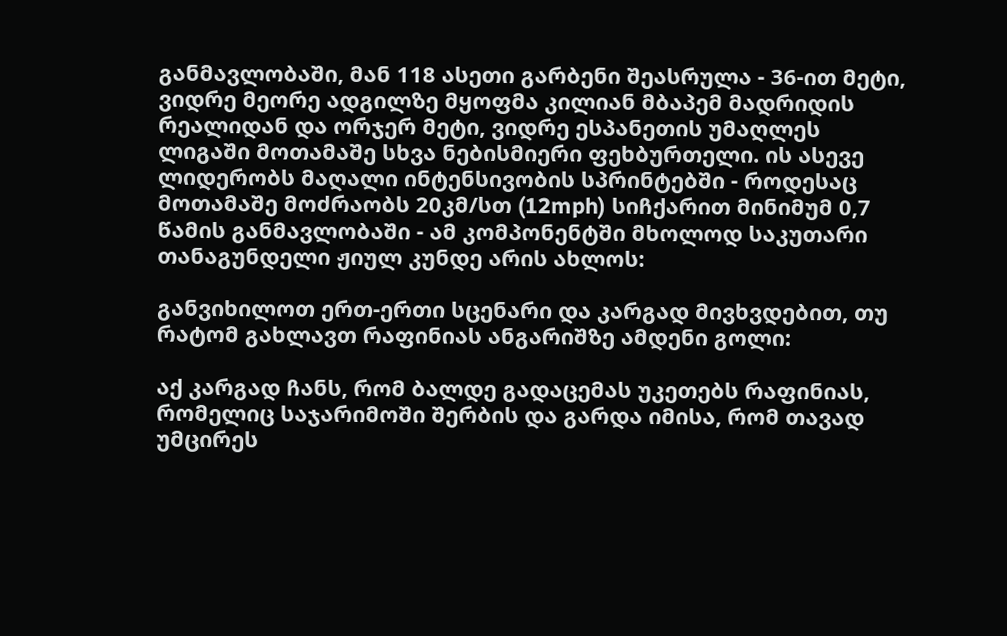განმავლობაში, მან 118 ასეთი გარბენი შეასრულა - 36-ით მეტი, ვიდრე მეორე ადგილზე მყოფმა კილიან მბაპემ მადრიდის რეალიდან და ორჯერ მეტი, ვიდრე ესპანეთის უმაღლეს ლიგაში მოთამაშე სხვა ნებისმიერი ფეხბურთელი. ის ასევე ლიდერობს მაღალი ინტენსივობის სპრინტებში - როდესაც მოთამაშე მოძრაობს 20კმ/სთ (12mph) სიჩქარით მინიმუმ 0,7 წამის განმავლობაში - ამ კომპონენტში მხოლოდ საკუთარი თანაგუნდელი ჟიულ კუნდე არის ახლოს:

განვიხილოთ ერთ-ერთი სცენარი და კარგად მივხვდებით, თუ რატომ გახლავთ რაფინიას ანგარიშზე ამდენი გოლი:

აქ კარგად ჩანს, რომ ბალდე გადაცემას უკეთებს რაფინიას, რომელიც საჯარიმოში შერბის და გარდა იმისა, რომ თავად უმცირეს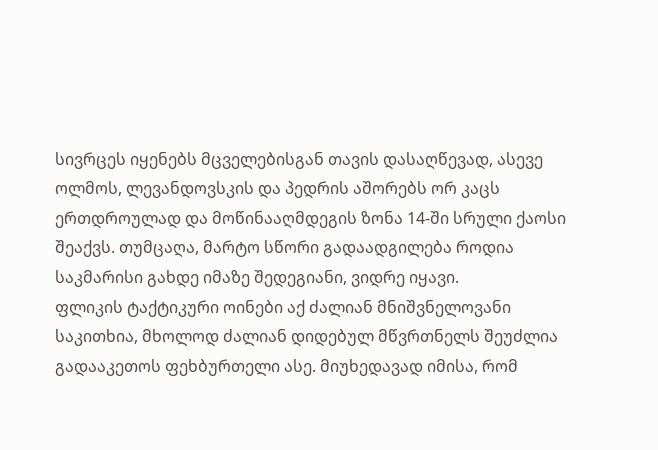სივრცეს იყენებს მცველებისგან თავის დასაღწევად, ასევე ოლმოს, ლევანდოვსკის და პედრის აშორებს ორ კაცს ერთდროულად და მოწინააღმდეგის ზონა 14-ში სრული ქაოსი შეაქვს. თუმცაღა, მარტო სწორი გადაადგილება როდია საკმარისი გახდე იმაზე შედეგიანი, ვიდრე იყავი.
ფლიკის ტაქტიკური ოინები აქ ძალიან მნიშვნელოვანი საკითხია, მხოლოდ ძალიან დიდებულ მწვრთნელს შეუძლია გადააკეთოს ფეხბურთელი ასე. მიუხედავად იმისა, რომ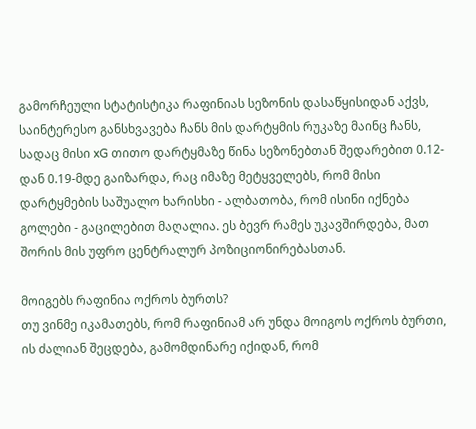გამორჩეული სტატისტიკა რაფინიას სეზონის დასაწყისიდან აქვს, საინტერესო განსხვავება ჩანს მის დარტყმის რუკაზე მაინც ჩანს, სადაც მისი xG თითო დარტყმაზე წინა სეზონებთან შედარებით 0.12-დან 0.19-მდე გაიზარდა, რაც იმაზე მეტყველებს, რომ მისი დარტყმების საშუალო ხარისხი - ალბათობა, რომ ისინი იქნება გოლები - გაცილებით მაღალია. ეს ბევრ რამეს უკავშირდება, მათ შორის მის უფრო ცენტრალურ პოზიციონირებასთან.

მოიგებს რაფინია ოქროს ბურთს?
თუ ვინმე იკამათებს, რომ რაფინიამ არ უნდა მოიგოს ოქროს ბურთი, ის ძალიან შეცდება, გამომდინარე იქიდან, რომ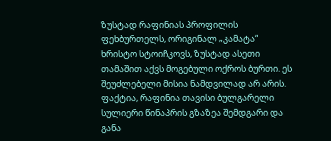ზუსტად რაფინიას პროფილის ფეხბურთელს, ორიგინალ „კამატა“ ხრისტო სტოიჩკოვს, ზუსტად ასეთი თამაშით აქვს მოგებული ოქროს ბურთი. ეს შეუძლებელი მისია ნამდვილად არ არის. ფაქტია, რაფინია თავისი ბულგარელი სულიერი წინაპრის გზაზეა შემდგარი და განა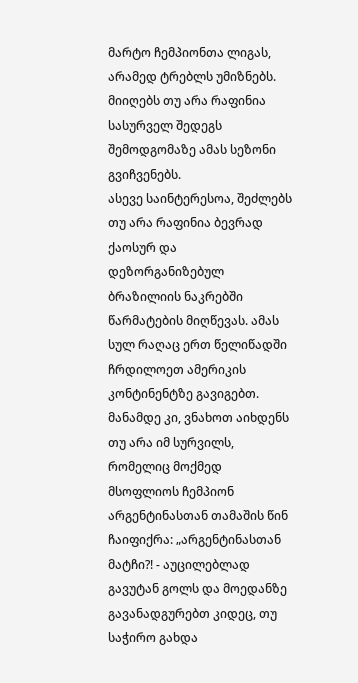მარტო ჩემპიონთა ლიგას, არამედ ტრებლს უმიზნებს. მიიღებს თუ არა რაფინია სასურველ შედეგს შემოდგომაზე ამას სეზონი გვიჩვენებს.
ასევე საინტერესოა, შეძლებს თუ არა რაფინია ბევრად ქაოსურ და დეზორგანიზებულ ბრაზილიის ნაკრებში წარმატების მიღწევას. ამას სულ რაღაც ერთ წელიწადში ჩრდილოეთ ამერიკის კონტინენტზე გავიგებთ. მანამდე კი, ვნახოთ აიხდენს თუ არა იმ სურვილს, რომელიც მოქმედ მსოფლიოს ჩემპიონ არგენტინასთან თამაშის წინ ჩაიფიქრა: „არგენტინასთან მატჩი?! - აუცილებლად გავუტან გოლს და მოედანზე გავანადგურებთ კიდეც, თუ საჭირო გახდა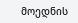მოედნის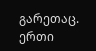გარეთაც. ერთი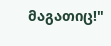მაგათიც!"